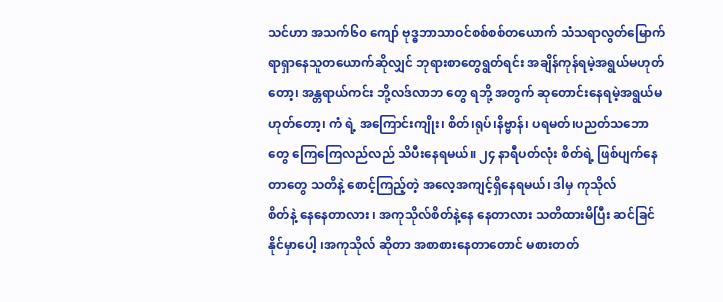သင်ဟာ အသက်၆၀ ကျော် ဗုဒ္ဓဘာသာဝင်စစ်စစ်တယောက် သံသရာလွတ်မြောက်ရာရှာနေသူတယောက်ဆိုလျှင် ဘုရားစာတွေရွတ်ရင်း အချိန်ကုန်ရမဲ့အရွယ်မဟုတ် တော့၊ အန္တရာယ်ကင်း ဘို့လဒ်လာဘ တွေ ရဘို့ အတွက် ဆုတောင်းနေရမဲ့အရွယ်မဟုတ်တော့၊ ကံ ရဲ့ အကြောင်းကျိုး၊ စိတ်၊ရုပ်၊နိဗ္ဗာန်၊ ပရမတ်၊ပညတ်သဘောတွေ ကြေကြေလည်လည် သိပီးနေရမယ်။ ၂၄ နာရီပတ်လုံး စိတ်ရဲ့ ဖြစ်ပျက်နေတာတွေ သတိနဲ့ စောင့်ကြည့်တဲ့ အလေ့အကျင့်ရှိနေရမယ်၊ ဒါမှ ကုသိုလ်
စိတ်နဲ့ နေနေတာလား ၊ အကုသိုလ်စိတ်နဲ့နေ နေတာလား သတိထားမိပြီး ဆင်ခြင်နိုင်မှာပေါ့ ၊အကုသိုလ် ဆိုတာ အစာစားနေတာတောင် မစားတတ်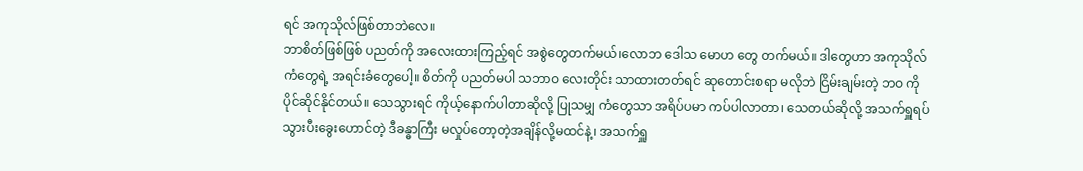ရင် အကုသိုလ်ဖြစ်တာဘဲလေ။
ဘာစိတ်ဖြစ်ဖြစ် ပညတ်ကို အလေးထားကြည့်ရင် အစွဲတွေတက်မယ်၊လောဘ ဒေါသ မောဟ တွေ တက်မယ်။ ဒါတွေဟာ အကုသိုလ် ကံတွေရဲ့ အရင်းခံတွေပေါ့။ စိတ်ကို ပညတ်မပါ သဘာဝ လေးတိုင်း သာထားတတ်ရင် ဆုတောင်းစရာ မလိုဘဲ ငြိမ်းချမ်းတဲ့ ဘဝ ကိုပိုင်ဆိုင်နိုင်တယ်။ သေသွားရင် ကိုယ့်နောက်ပါတာဆိုလို့ ပြုသမျှ ကံတွေသာ အရိပ်ပမာ ကပ်ပါလာတာ၊ သေတယ်ဆိုလို့ အသက်ရှူရပ်သွားပီးခွေးဟောင်တဲ့ ဒီခန္ဓာကြီး မလှုပ်တော့တဲ့အချိန်လို့မထင်နဲ့၊ အသက်ရှူ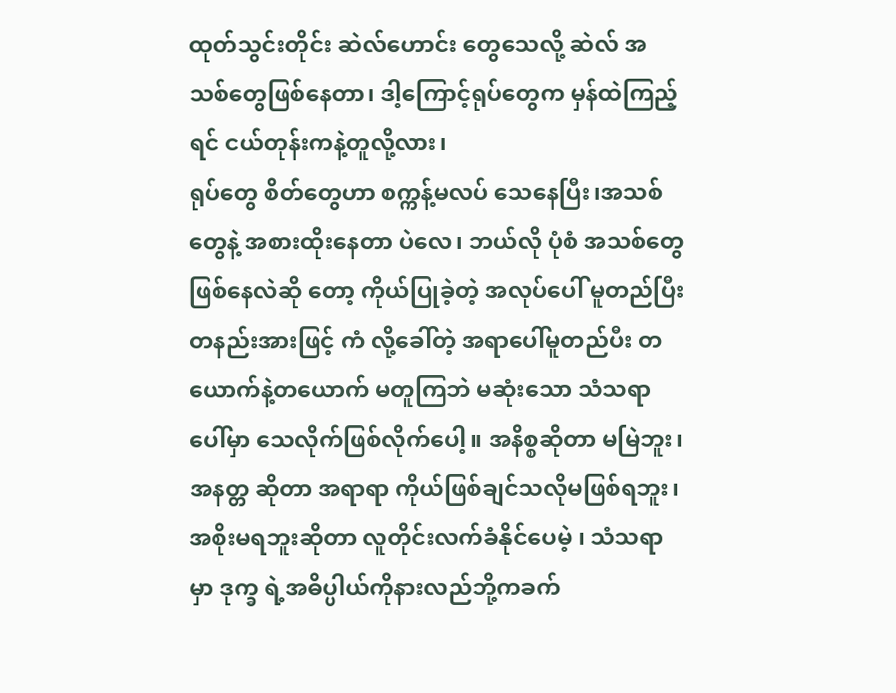ထုတ်သွင်းတိုင်း ဆဲလ်ဟောင်း တွေသေလို့ ဆဲလ် အသစ်တွေဖြစ်နေတာ၊ ဒါ့ကြောင့်ရုပ်တွေက မှန်ထဲကြည့်ရင် ငယ်တုန်းကနဲ့တူလို့လား၊
ရုပ်တွေ စိတ်တွေဟာ စက္ကန့်မလပ် သေနေပြီး၊အသစ်တွေနဲ့ အစားထိုးနေတာ ပဲလေ၊ ဘယ်လို ပုံစံ အသစ်တွေဖြစ်နေလဲဆို တော့ ကိုယ်ပြုခဲ့တဲ့ အလုပ်ပေါ် မူတည်ပြီး တနည်းအားဖြင့် ကံ လို့ခေါ်တဲ့ အရာပေါ်မူတည်ပီး တယောက်နဲ့တယောက် မတူကြဘဲ မဆုံးသော သံသရာပေါ်မှာ သေလိုက်ဖြစ်လိုက်ပေါ့။ အနိစ္စဆိုတာ မမြဲဘူး၊ အနတ္တ ဆိုတာ အရာရာ ကိုယ်ဖြစ်ချင်သလိုမဖြစ်ရဘူး၊အစိုးမရဘူးဆိုတာ လူတိုင်းလက်ခံနိုင်ပေမဲ့ ၊ သံသရာမှာ ဒုက္ခ ရဲ့အဓိပ္ပါယ်ကိုနားလည်ဘို့ကခက်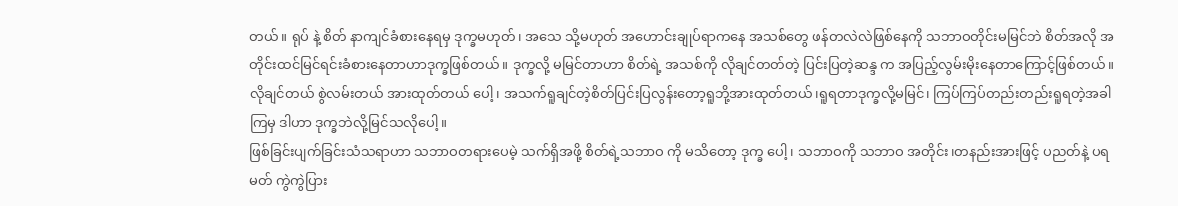တယ်။ ရုပ် နဲ့ စိတ် နာကျင်ခံစားနေရမှ ဒုက္ခမဟုတ်၊ အသေ သို့မဟုတ် အဟောင်းချုပ်ရာကနေ အသစ်တွေ ဖန်တလဲလဲဖြစ်နေကို သဘာဝတိုင်းမမြင်ဘဲ စိတ်အလို အတိုင်းထင်မြင်ရင်းခံစားနေတာဟာဒုက္ခဖြစ်တယ်။ ဒုက္ခလို့ မမြင်တာဟာ စိတ်ရဲ့ အသစ်ကို လိုချင်တတ်တဲ့ ပြင်းပြတဲ့ဆန္ဒ က အပြည့်လွမ်းမိုးနေတာကြောင့်ဖြစ်တယ်။ လိုချင်တယ် စွဲလမ်းတယ် အားထုတ်တယ် ပေါ့၊ အသက်ရူချင်တဲ့စိတ်ပြင်းပြလွန်းတော့ရူဘို့အားထုတ်တယ်၊ရူရတာဒုက္ခလို့မမြင်၊ ကြပ်ကြပ်တည်းတည်းရူရတဲ့အခါကြမှ ဒါဟာ ဒုက္ခဘဲလို့မြင်သလိုပေါ့။
ဖြစ်ခြင်းပျက်ခြင်းသံသရာဟာ သဘာဝတရားပေမဲ့ သက်ရှိအဖို့ စိတ်ရဲ့သဘာဝ ကို မသိတော့ ဒုက္ခ ပေါ့၊ သဘာဝကို သဘာဝ အတိုင်း၊တနည်းအားဖြင့် ပညတ်နဲ့ ပရမတ် ကွဲကွဲပြား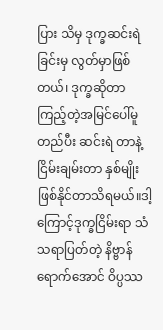ပြား သိမှ ဒုက္ခဆင်းရဲခြင်းမှ လွတ်မှာဖြစ်တယ်၊ ဒုက္ခဆိုတာ ကြည့်တဲ့အမြင်ပေါ်မူတည်ပီး ဆင်းရဲ တာနဲ့ ငြိမ်းချမ်းတာ နှစ်မျိုးဖြစ်နိုင်တာသိရမယ်။ဒါ့ကြောင့်ဒုက္ခငြိမ်းရာ သံသရာပြတ်တဲ့ နိဗ္ဗာန်ရောက်အောင် ဝိပ္ပဿ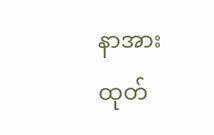နာအားထုတ်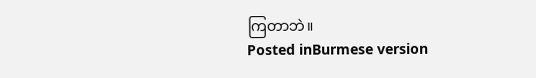ကြတာဘဲ။
Posted inBurmese version